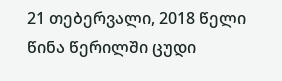21 თებერვალი, 2018 წელი
წინა წერილში ცუდი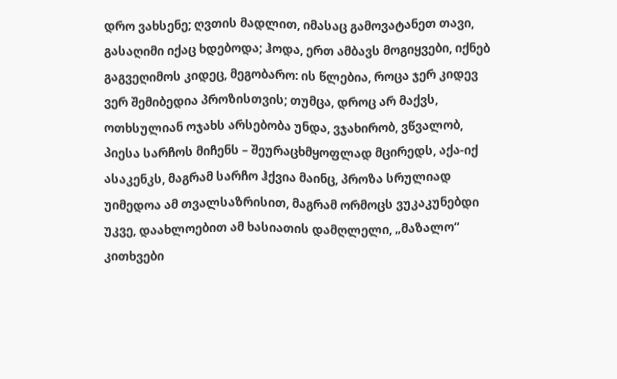დრო ვახსენე; ღვთის მადლით, იმასაც გამოვატანეთ თავი, გასაღიმი იქაც ხდებოდა; ჰოდა, ერთ ამბავს მოგიყვები, იქნებ გაგვეღიმოს კიდეც, მეგობარო: ის წლებია, როცა ჯერ კიდევ ვერ შემიბედია პროზისთვის; თუმცა, დროც არ მაქვს, ოთხსულიან ოჯახს არსებობა უნდა, ვჯახირობ, ვწვალობ, პიესა სარჩოს მიჩენს – შეურაცხმყოფლად მცირედს, აქა-იქ ასაკენკს, მაგრამ სარჩო ჰქვია მაინც, პროზა სრულიად უიმედოა ამ თვალსაზრისით, მაგრამ ორმოცს ვუკაკუნებდი უკვე, დაახლოებით ამ ხასიათის დამღლელი, „მაზალო“ კითხვები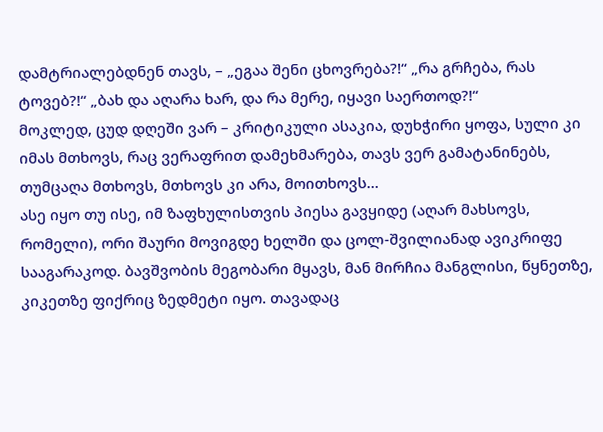დამტრიალებდნენ თავს, – „ეგაა შენი ცხოვრება?!“ „რა გრჩება, რას ტოვებ?!“ „ბახ და აღარა ხარ, და რა მერე, იყავი საერთოდ?!“
მოკლედ, ცუდ დღეში ვარ – კრიტიკული ასაკია, დუხჭირი ყოფა, სული კი იმას მთხოვს, რაც ვერაფრით დამეხმარება, თავს ვერ გამატანინებს, თუმცაღა მთხოვს, მთხოვს კი არა, მოითხოვს…
ასე იყო თუ ისე, იმ ზაფხულისთვის პიესა გავყიდე (აღარ მახსოვს, რომელი), ორი შაური მოვიგდე ხელში და ცოლ-შვილიანად ავიკრიფე სააგარაკოდ. ბავშვობის მეგობარი მყავს, მან მირჩია მანგლისი, წყნეთზე, კიკეთზე ფიქრიც ზედმეტი იყო. თავადაც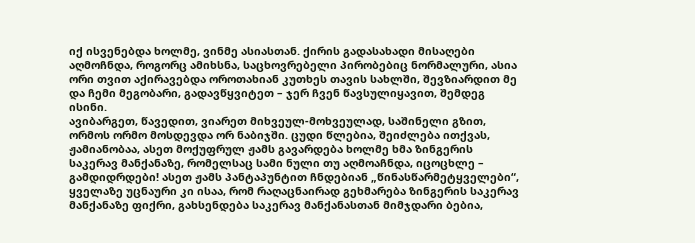იქ ისვენებდა ხოლმე, ვინმე ასიასთან. ქირის გადასახადი მისაღები აღმოჩნდა, როგორც ამიხსნა, საცხოვრებელი პირობებიც ნორმალური, ასია ორი თვით აქირავებდა ოროთახიან კუთხეს თავის სახლში, შევზიარდით მე და ჩემი მეგობარი, გადავწყვიტეთ – ჯერ ჩვენ წავსულიყავით, შემდეგ ისინი.
ავიბარგეთ, წავედით, ვიარეთ მიხვეულ-მოხვეულად, საშინელი გზით, ორმოს ორმო მოსდევდა ორ ნაბიჯში. ცუდი წლებია, შეიძლება ითქვას, ჟამიანობაა, ასეთ მოქუფრულ ჟამს გავარდება ხოლმე ხმა ზინგერის საკერავ მანქანაზე, რომელსაც სამი ნული თუ აღმოაჩნდა, იცოცხლე – გამდიდრდები! ასეთ ჟამს პანტაპუნტით ჩნდებიან „წინასწარმეტყველები“, ყველაზე უცნაური კი ისაა, რომ რაღაცნაირად გეხმარება ზინგერის საკერავ მანქანაზე ფიქრი, გახსენდება საკერავ მანქანასთან მიმჯდარი ბებია,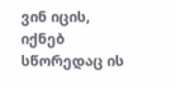ვინ იცის, იქნებ სწორედაც ის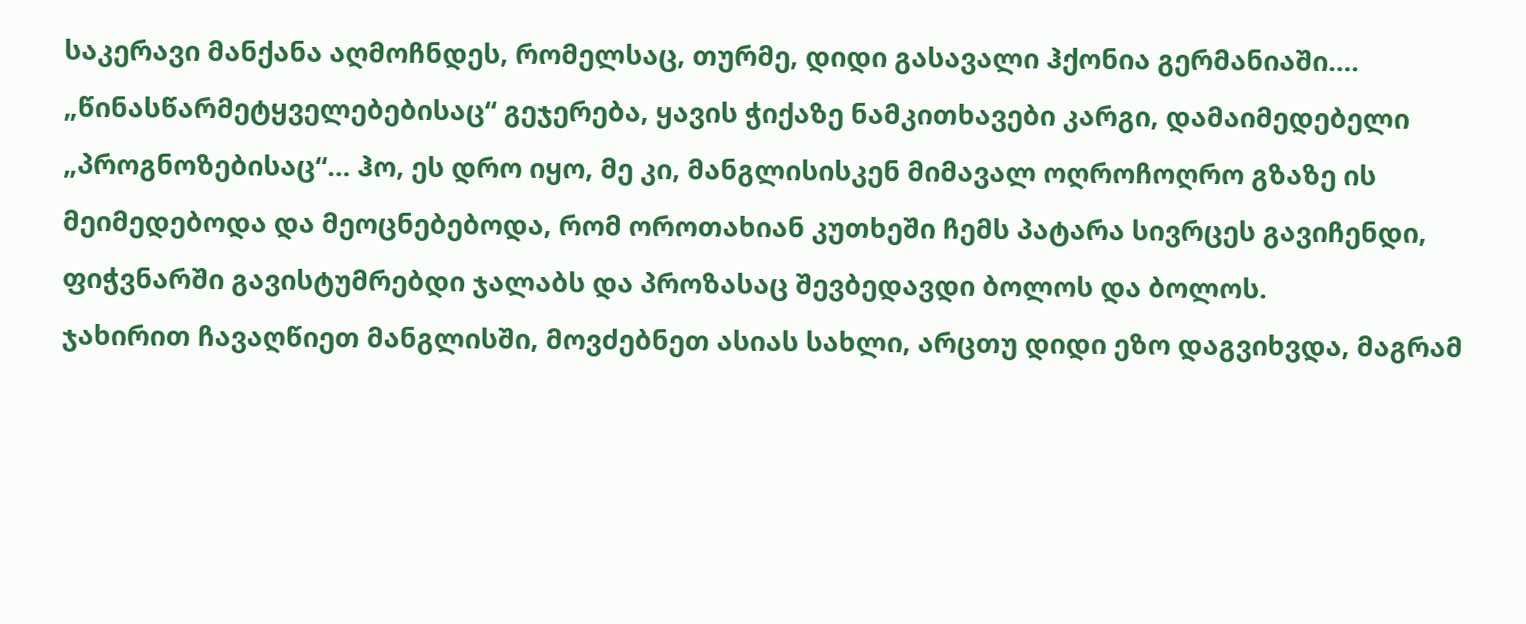საკერავი მანქანა აღმოჩნდეს, რომელსაც, თურმე, დიდი გასავალი ჰქონია გერმანიაში…. „წინასწარმეტყველებებისაც“ გეჯერება, ყავის ჭიქაზე ნამკითხავები კარგი, დამაიმედებელი „პროგნოზებისაც“… ჰო, ეს დრო იყო, მე კი, მანგლისისკენ მიმავალ ოღროჩოღრო გზაზე ის მეიმედებოდა და მეოცნებებოდა, რომ ოროთახიან კუთხეში ჩემს პატარა სივრცეს გავიჩენდი, ფიჭვნარში გავისტუმრებდი ჯალაბს და პროზასაც შევბედავდი ბოლოს და ბოლოს.
ჯახირით ჩავაღწიეთ მანგლისში, მოვძებნეთ ასიას სახლი, არცთუ დიდი ეზო დაგვიხვდა, მაგრამ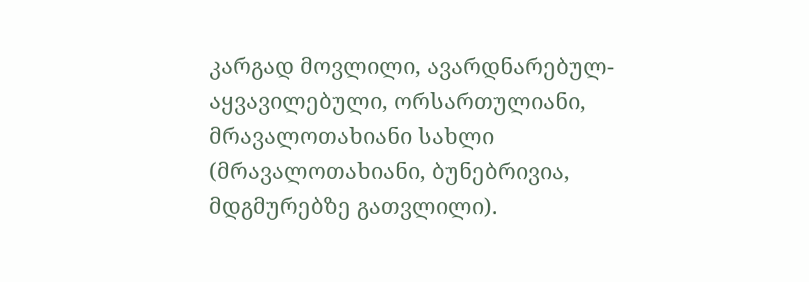კარგად მოვლილი, ავარდნარებულ-აყვავილებული, ორსართულიანი, მრავალოთახიანი სახლი (მრავალოთახიანი, ბუნებრივია, მდგმურებზე გათვლილი).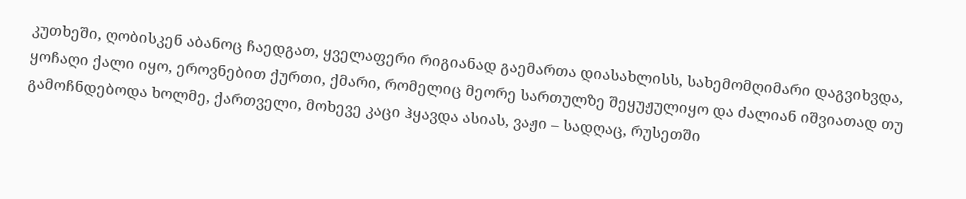კუთხეში, ღობისკენ აბანოც ჩაედგათ, ყველაფერი რიგიანად გაემართა დიასახლისს, სახემომღიმარი დაგვიხვდა, ყოჩაღი ქალი იყო, ეროვნებით ქურთი, ქმარი, რომელიც მეორე სართულზე შეყუჟულიყო და ძალიან იშვიათად თუ გამოჩნდებოდა ხოლმე, ქართველი, მოხევე კაცი ჰყავდა ასიას, ვაჟი – სადღაც, რუსეთში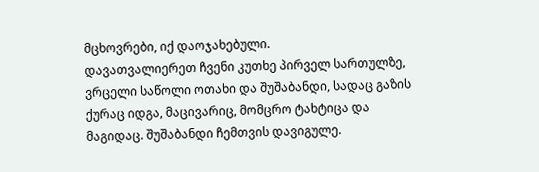მცხოვრები, იქ დაოჯახებული.
დავათვალიერეთ ჩვენი კუთხე პირველ სართულზე, ვრცელი საწოლი ოთახი და შუშაბანდი, სადაც გაზის ქურაც იდგა, მაცივარიც, მომცრო ტახტიცა და მაგიდაც. შუშაბანდი ჩემთვის დავიგულე.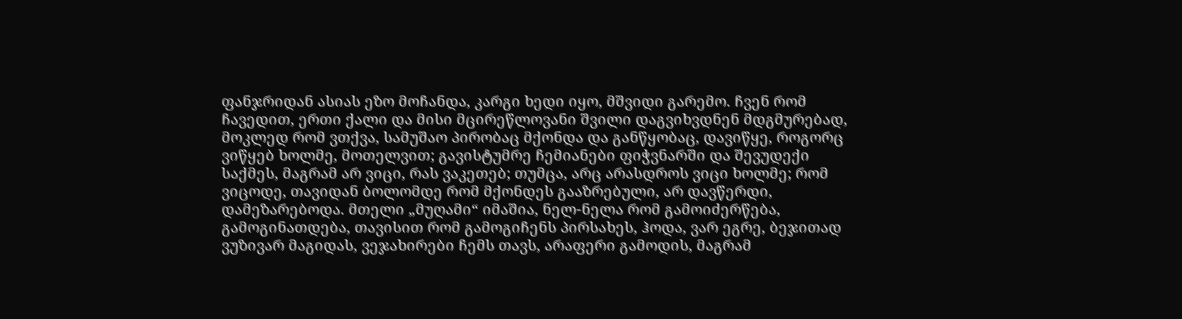ფანჯრიდან ასიას ეზო მოჩანდა, კარგი ხედი იყო, მშვიდი გარემო. ჩვენ რომ ჩავედით, ერთი ქალი და მისი მცირეწლოვანი შვილი დაგვიხვდნენ მდგმურებად, მოკლედ რომ ვთქვა, სამუშაო პირობაც მქონდა და განწყობაც, დავიწყე, როგორც ვიწყებ ხოლმე, მოთელვით; გავისტუმრე ჩემიანები ფიჭვნარში და შევუდექი საქმეს, მაგრამ არ ვიცი, რას ვაკეთებ; თუმცა, არც არასდროს ვიცი ხოლმე; რომ ვიცოდე, თავიდან ბოლომდე რომ მქონდეს გააზრებული, არ დავწერდი, დამეზარებოდა. მთელი „მუღამი“ იმაშია, ნელ-ნელა რომ გამოიძერწება, გამოგინათდება, თავისით რომ გამოგიჩენს პირსახეს, ჰოდა, ვარ ეგრე, ბეჯითად ვუზივარ მაგიდას, ვეჯახირები ჩემს თავს, არაფერი გამოდის, მაგრამ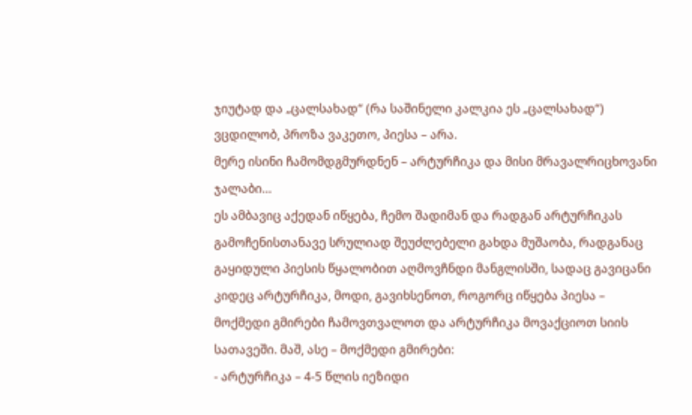ჯიუტად და „ცალსახად“ (რა საშინელი კალკია ეს „ცალსახად“) ვცდილობ, პროზა ვაკეთო, პიესა – არა.
მერე ისინი ჩამომდგმურდნენ – არტურჩიკა და მისი მრავალრიცხოვანი ჯალაბი…
ეს ამბავიც აქედან იწყება, ჩემო შადიმან და რადგან არტურჩიკას გამოჩენისთანავე სრულიად შეუძლებელი გახდა მუშაობა, რადგანაც გაყიდული პიესის წყალობით აღმოვჩნდი მანგლისში, სადაც გავიცანი კიდეც არტურჩიკა, მოდი, გავიხსენოთ, როგორც იწყება პიესა – მოქმედი გმირები ჩამოვთვალოთ და არტურჩიკა მოვაქციოთ სიის სათავეში. მაშ, ასე – მოქმედი გმირები:
- არტურჩიკა – 4-5 წლის იეზიდი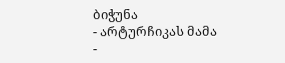ბიჭუნა
- არტურჩიკას მამა
-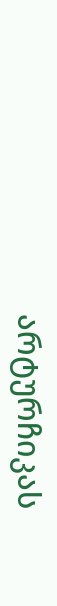არტურჩიკას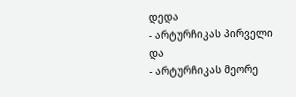დედა
- არტურჩიკას პირველი და
- არტურჩიკას მეორე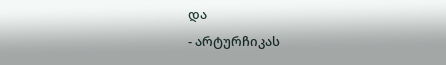და
- არტურჩიკას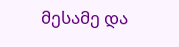მესამე და